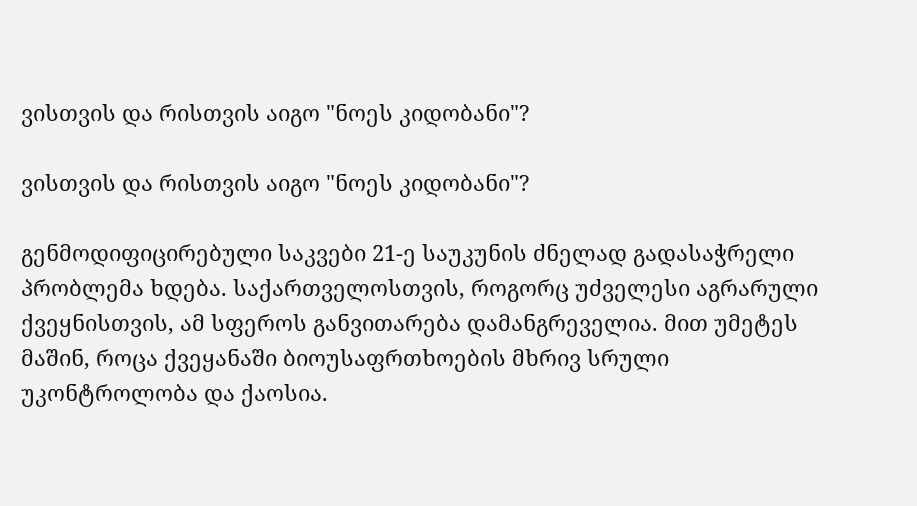ვისთვის და რისთვის აიგო "ნოეს კიდობანი"?

ვისთვის და რისთვის აიგო "ნოეს კიდობანი"?

გენმოდიფიცირებული საკვები 21-ე საუკუნის ძნელად გადასაჭრელი პრობლემა ხდება. საქართველოსთვის, როგორც უძველესი აგრარული ქვეყნისთვის, ამ სფეროს განვითარება დამანგრეველია. მით უმეტეს მაშინ, როცა ქვეყანაში ბიოუსაფრთხოების მხრივ სრული უკონტროლობა და ქაოსია.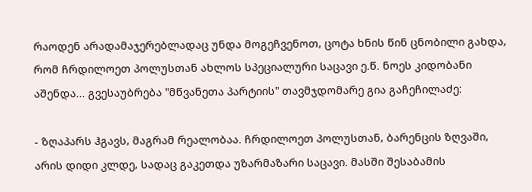რაოდენ არადამაჯერებლადაც უნდა მოგეჩვენოთ, ცოტა ხნის წინ ცნობილი გახდა, რომ ჩრდილოეთ პოლუსთან ახლოს სპეციალური საცავი ე.წ. ნოეს კიდობანი აშენდა... გვესაუბრება "მწვანეთა პარტიის" თავმჯდომარე გია გაჩეჩილაძე:

- ზღაპარს ჰგავს, მაგრამ რეალობაა. ჩრდილოეთ პოლუსთან, ბარენცის ზღვაში, არის დიდი კლდე, სადაც გაკეთდა უზარმაზარი საცავი. მასში შესაბამის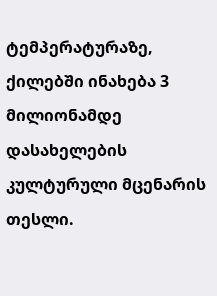ტემპერატურაზე, ქილებში ინახება 3 მილიონამდე დასახელების კულტურული მცენარის თესლი.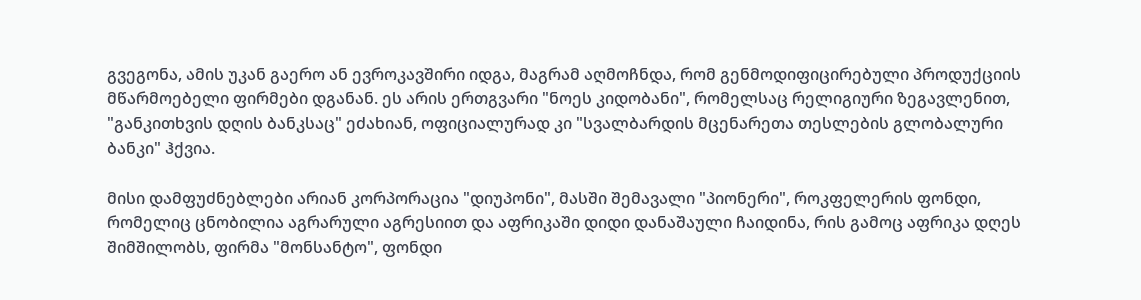გვეგონა, ამის უკან გაერო ან ევროკავშირი იდგა, მაგრამ აღმოჩნდა, რომ გენმოდიფიცირებული პროდუქციის მწარმოებელი ფირმები დგანან. ეს არის ერთგვარი "ნოეს კიდობანი", რომელსაც რელიგიური ზეგავლენით, "განკითხვის დღის ბანკსაც" ეძახიან, ოფიციალურად კი "სვალბარდის მცენარეთა თესლების გლობალური ბანკი" ჰქვია.

მისი დამფუძნებლები არიან კორპორაცია "დიუპონი", მასში შემავალი "პიონერი", როკფელერის ფონდი, რომელიც ცნობილია აგრარული აგრესიით და აფრიკაში დიდი დანაშაული ჩაიდინა, რის გამოც აფრიკა დღეს შიმშილობს, ფირმა "მონსანტო", ფონდი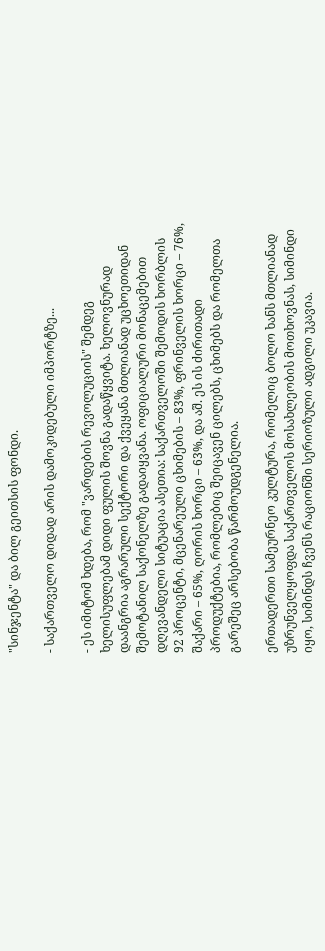"სინჯენტა" და ბილ გეითსის ფონდი.

- საქართველო დიდად არის დამოკიდებული იმპორტზე...

- ეს იმიტომ ხდება, რომ "ვარდების რევოლუციის" შემდეგ ხელისუფლებამ დიდი ფულის შოვნა გადაწყვიტა. ხელოვნურად დაანგრია აგრარული სექტორი და ქვეყანა მთლიანად უცხოეთიდან შემოტანილ საქონელზე გადაიყვანა. ოფიციალური მონაცემებით დღევანდელი სიტუაცია ასეთია: საქართველოში შემოდის ხორბლის 92 პროცენტი, მცენარეული ცხიმების – 83%, ფრინველის ხორცი – 76%, შაქარი – 65%, ღორის ხორცი – 63%, და აშ. ეს ის ძირითადი პროდუქტებია, რომლებიც შეიცავენ ცილებს, ცხიმებს და რომელთა გარეშეც არსებობა წარმოუდგენელია.

ერთადერთი სამეურნეო კულტურა, რომელიც ბოლო ხანს მთლიანად უზრუნველყოფდა საქართველოს მოსახლეობის მოთხოვნას, სიმინდი იყო, სიმინდს ჩვენს რაციონში სერიოზული ადგილი უკავია.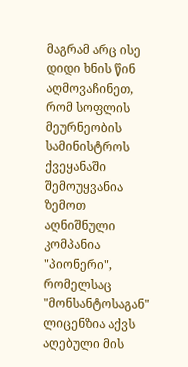მაგრამ არც ისე დიდი ხნის წინ აღმოვაჩინეთ, რომ სოფლის მეურნეობის სამინისტროს ქვეყანაში შემოუყვანია ზემოთ აღნიშნული კომპანია "პიონერი", რომელსაც "მონსანტოსაგან" ლიცენზია აქვს აღებული მის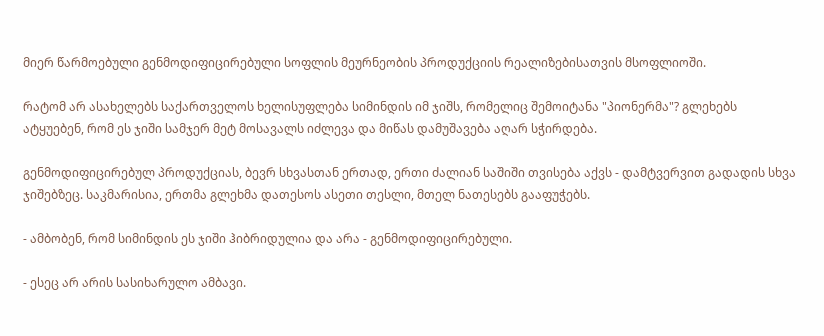მიერ წარმოებული გენმოდიფიცირებული სოფლის მეურნეობის პროდუქციის რეალიზებისათვის მსოფლიოში.

რატომ არ ასახელებს საქართველოს ხელისუფლება სიმინდის იმ ჯიშს, რომელიც შემოიტანა "პიონერმა"? გლეხებს ატყუებენ, რომ ეს ჯიში სამჯერ მეტ მოსავალს იძლევა და მიწას დამუშავება აღარ სჭირდება.

გენმოდიფიცირებულ პროდუქციას, ბევრ სხვასთან ერთად, ერთი ძალიან საშიში თვისება აქვს - დამტვერვით გადადის სხვა ჯიშებზეც. საკმარისია, ერთმა გლეხმა დათესოს ასეთი თესლი, მთელ ნათესებს გააფუჭებს.

- ამბობენ, რომ სიმინდის ეს ჯიში ჰიბრიდულია და არა - გენმოდიფიცირებული.

- ესეც არ არის სასიხარულო ამბავი.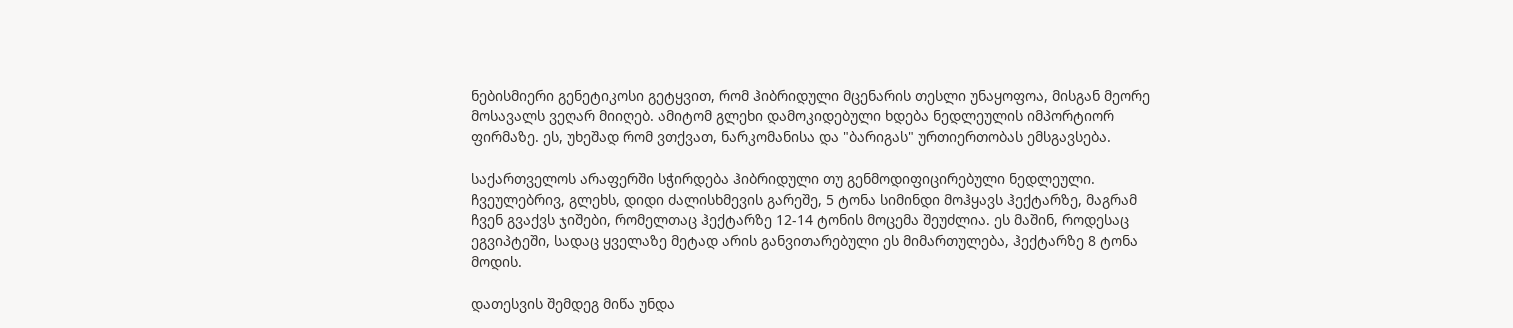ნებისმიერი გენეტიკოსი გეტყვით, რომ ჰიბრიდული მცენარის თესლი უნაყოფოა, მისგან მეორე მოსავალს ვეღარ მიიღებ. ამიტომ გლეხი დამოკიდებული ხდება ნედლეულის იმპორტიორ ფირმაზე. ეს, უხეშად რომ ვთქვათ, ნარკომანისა და "ბარიგას" ურთიერთობას ემსგავსება.

საქართველოს არაფერში სჭირდება ჰიბრიდული თუ გენმოდიფიცირებული ნედლეული. ჩვეულებრივ, გლეხს, დიდი ძალისხმევის გარეშე, 5 ტონა სიმინდი მოჰყავს ჰექტარზე, მაგრამ ჩვენ გვაქვს ჯიშები, რომელთაც ჰექტარზე 12-14 ტონის მოცემა შეუძლია. ეს მაშინ, როდესაც ეგვიპტეში, სადაც ყველაზე მეტად არის განვითარებული ეს მიმართულება, ჰექტარზე 8 ტონა მოდის.

დათესვის შემდეგ მიწა უნდა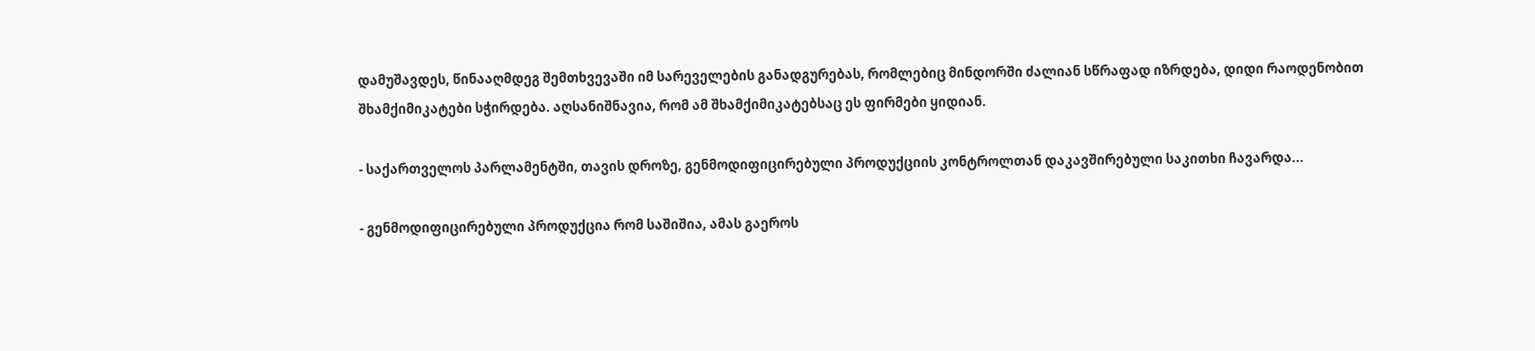დამუშავდეს, წინააღმდეგ შემთხვევაში იმ სარეველების განადგურებას, რომლებიც მინდორში ძალიან სწრაფად იზრდება, დიდი რაოდენობით შხამქიმიკატები სჭირდება. აღსანიშნავია, რომ ამ შხამქიმიკატებსაც ეს ფირმები ყიდიან.

- საქართველოს პარლამენტში, თავის დროზე, გენმოდიფიცირებული პროდუქციის კონტროლთან დაკავშირებული საკითხი ჩავარდა...

- გენმოდიფიცირებული პროდუქცია რომ საშიშია, ამას გაეროს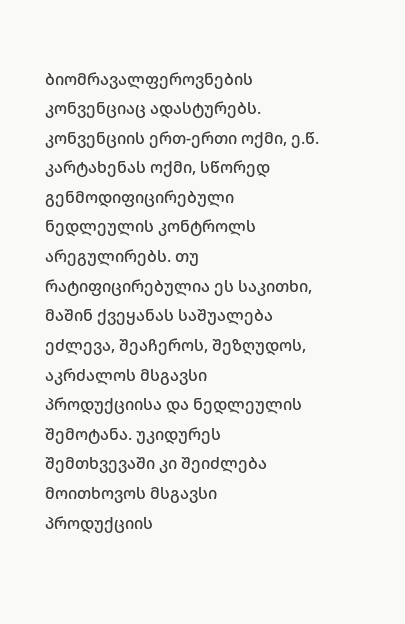ბიომრავალფეროვნების კონვენციაც ადასტურებს. კონვენციის ერთ-ერთი ოქმი, ე.წ. კარტახენას ოქმი, სწორედ გენმოდიფიცირებული ნედლეულის კონტროლს არეგულირებს. თუ რატიფიცირებულია ეს საკითხი, მაშინ ქვეყანას საშუალება ეძლევა, შეაჩეროს, შეზღუდოს, აკრძალოს მსგავსი პროდუქციისა და ნედლეულის შემოტანა. უკიდურეს შემთხვევაში კი შეიძლება მოითხოვოს მსგავსი პროდუქციის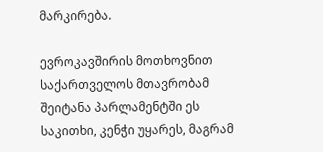მარკირება.

ევროკავშირის მოთხოვნით საქართველოს მთავრობამ შეიტანა პარლამენტში ეს საკითხი, კენჭი უყარეს, მაგრამ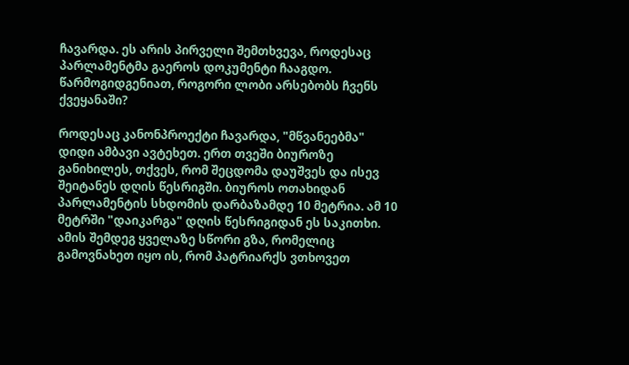ჩავარდა. ეს არის პირველი შემთხვევა, როდესაც პარლამენტმა გაეროს დოკუმენტი ჩააგდო. წარმოგიდგენიათ, როგორი ლობი არსებობს ჩვენს ქვეყანაში?

როდესაც კანონპროექტი ჩავარდა, "მწვანეებმა" დიდი ამბავი ავტეხეთ. ერთ თვეში ბიუროზე განიხილეს, თქვეს, რომ შეცდომა დაუშვეს და ისევ შეიტანეს დღის წესრიგში. ბიუროს ოთახიდან პარლამენტის სხდომის დარბაზამდე 10 მეტრია. ამ 10 მეტრში "დაიკარგა" დღის წესრიგიდან ეს საკითხი. ამის შემდეგ ყველაზე სწორი გზა, რომელიც გამოვნახეთ იყო ის, რომ პატრიარქს ვთხოვეთ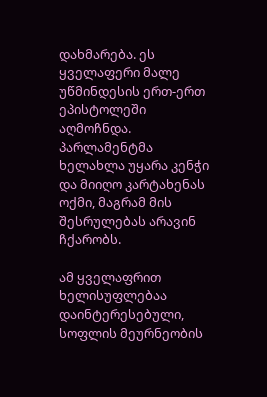დახმარება. ეს ყველაფერი მალე უწმინდესის ერთ-ერთ ეპისტოლეში აღმოჩნდა. პარლამენტმა ხელახლა უყარა კენჭი და მიიღო კარტახენას ოქმი, მაგრამ მის შესრულებას არავინ ჩქარობს.

ამ ყველაფრით ხელისუფლებაა დაინტერესებული, სოფლის მეურნეობის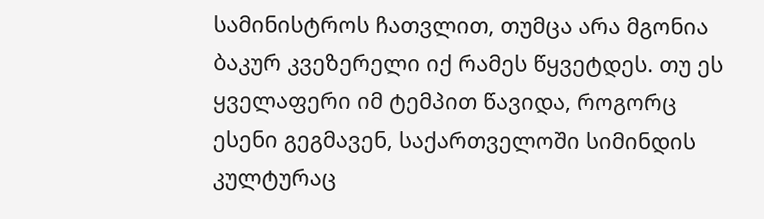სამინისტროს ჩათვლით, თუმცა არა მგონია ბაკურ კვეზერელი იქ რამეს წყვეტდეს. თუ ეს ყველაფერი იმ ტემპით წავიდა, როგორც ესენი გეგმავენ, საქართველოში სიმინდის კულტურაც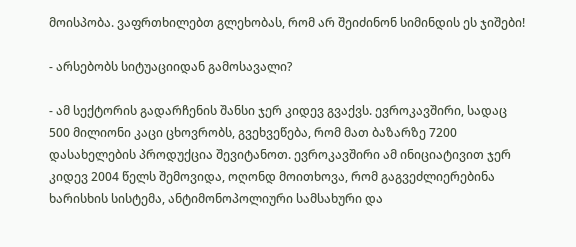მოისპობა. ვაფრთხილებთ გლეხობას, რომ არ შეიძინონ სიმინდის ეს ჯიშები!

- არსებობს სიტუაციიდან გამოსავალი?

- ამ სექტორის გადარჩენის შანსი ჯერ კიდევ გვაქვს. ევროკავშირი, სადაც 500 მილიონი კაცი ცხოვრობს, გვეხვეწება, რომ მათ ბაზარზე 7200 დასახელების პროდუქცია შევიტანოთ. ევროკავშირი ამ ინიციატივით ჯერ კიდევ 2004 წელს შემოვიდა, ოღონდ მოითხოვა, რომ გაგვეძლიერებინა ხარისხის სისტემა, ანტიმონოპოლიური სამსახური და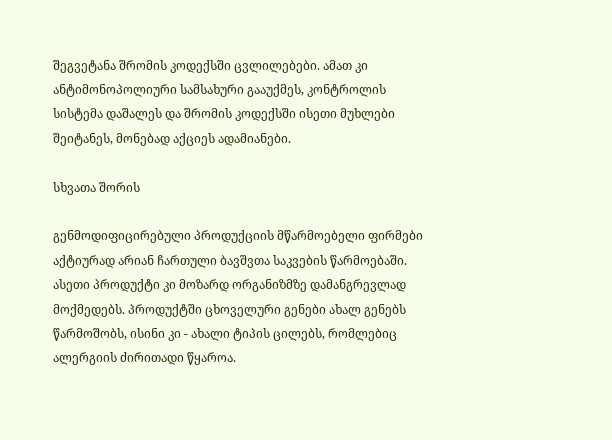შეგვეტანა შრომის კოდექსში ცვლილებები. ამათ კი ანტიმონოპოლიური სამსახური გააუქმეს, კონტროლის სისტემა დაშალეს და შრომის კოდექსში ისეთი მუხლები შეიტანეს, მონებად აქციეს ადამიანები.

სხვათა შორის

გენმოდიფიცირებული პროდუქციის მწარმოებელი ფირმები აქტიურად არიან ჩართული ბავშვთა საკვების წარმოებაში. ასეთი პროდუქტი კი მოზარდ ორგანიზმზე დამანგრევლად მოქმედებს. პროდუქტში ცხოველური გენები ახალ გენებს წარმოშობს, ისინი კი - ახალი ტიპის ცილებს, რომლებიც ალერგიის ძირითადი წყაროა.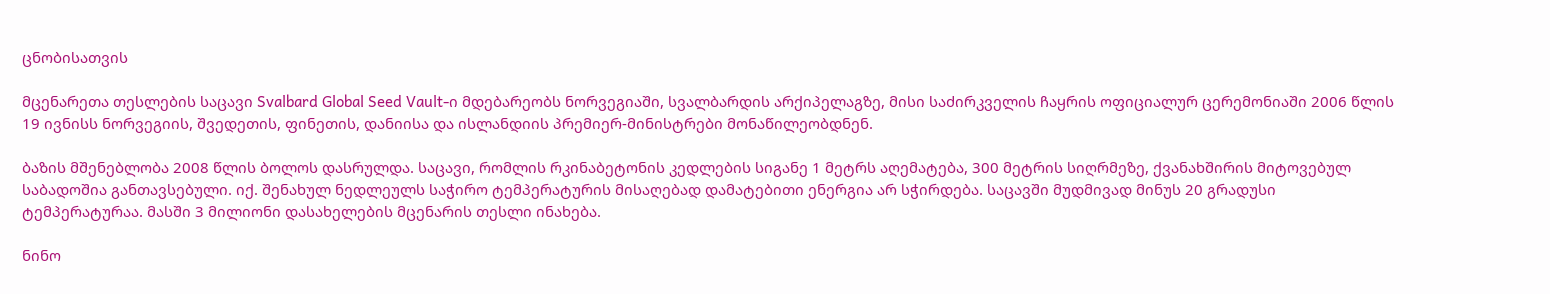ცნობისათვის

მცენარეთა თესლების საცავი Svalbard Global Seed Vault-ი მდებარეობს ნორვეგიაში, სვალბარდის არქიპელაგზე, მისი საძირკველის ჩაყრის ოფიციალურ ცერემონიაში 2006 წლის 19 ივნისს ნორვეგიის, შვედეთის, ფინეთის, დანიისა და ისლანდიის პრემიერ-მინისტრები მონაწილეობდნენ.

ბაზის მშენებლობა 2008 წლის ბოლოს დასრულდა. საცავი, რომლის რკინაბეტონის კედლების სიგანე 1 მეტრს აღემატება, 300 მეტრის სიღრმეზე, ქვანახშირის მიტოვებულ საბადოშია განთავსებული. იქ. შენახულ ნედლეულს საჭირო ტემპერატურის მისაღებად დამატებითი ენერგია არ სჭირდება. საცავში მუდმივად მინუს 20 გრადუსი ტემპერატურაა. მასში 3 მილიონი დასახელების მცენარის თესლი ინახება.

ნინო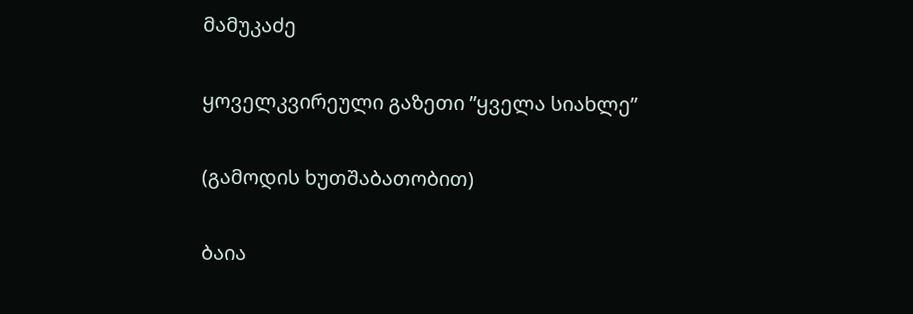მამუკაძე

ყოველკვირეული გაზეთი ”ყველა სიახლე”

(გამოდის ხუთშაბათობით)

ბაია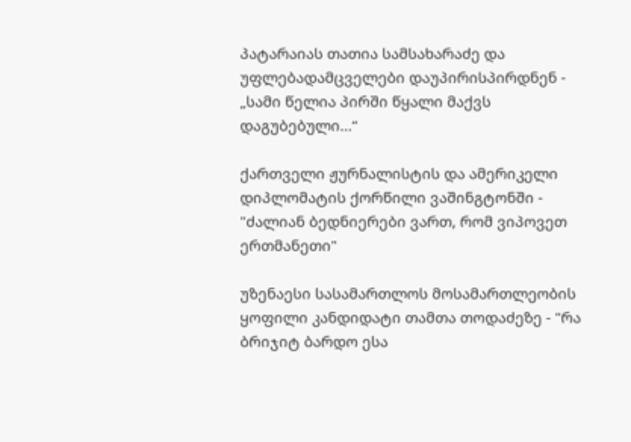პატარაიას თათია სამსახარაძე და უფლებადამცველები დაუპირისპირდნენ - „სამი წელია პირში წყალი მაქვს დაგუბებული...“

ქართველი ჟურნალისტის და ამერიკელი დიპლომატის ქორწილი ვაშინგტონში - "ძალიან ბედნიერები ვართ, რომ ვიპოვეთ ერთმანეთი"

უზენაესი სასამართლოს მოსამართლეობის ყოფილი კანდიდატი თამთა თოდაძეზე - "რა ბრიჯიტ ბარდო ესა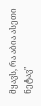მყავს, რა აბია ასეთი ნეტავ"